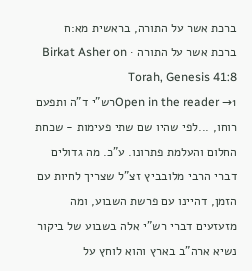ברכת אשר על התורה, בראשית מא:ח
ברכת אשר על התורה · Birkat Asher on Torah, Genesis 41:8
Open in the reader →1רש"י ד"ה ותפעם רוחו, ...לפי שהיו שם שתי פעימות - שכחת החלום והעלמת פתרונו. ע"כ. מה גדולים דברי הרבי מלובביץ זצ"ל שצריך לחיות עם הזמן, דהיינו עם פרשת השבוע, ומה מזעזעים דברי רש"י אלה בשבוע של ביקור נשיא ארה"ב בארץ והוא לוחץ על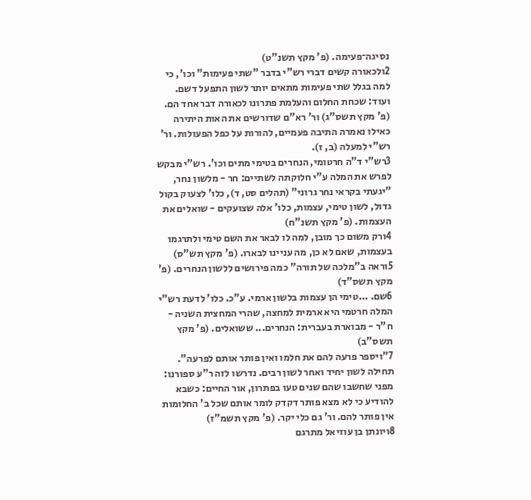נסיגה־פעימה. (פ' מקץ תשנ"ט)
2ולכאורה קשים דברי רש"י בדבר "שתי פעימות" וכו', כי למה בגלל שתי פעימות מתאים יותר לשון התפעל דשם. ועוד: שכחת החלום והעלמת פתרונו לכאורה דבר אחד הם. (פ' מקץ תשס"ג) ור' רא"ם שדורשים את האות היתירה כאילו נאמרה התיבה פעמיים, להורות על כפל הפעולות. ור' רש"י למעלה (ב, ז).
3רש"י ד"ה חרטומי, הנחרים בטימי מתים וכו'. רש"י מבקש לפרש את המלה ע"י חלוקתה לשתיים: חר - מלשון נחר, "יגעתי בקראי נחר גרוני" (תהלים סט, ד), כלו' לצעוק בקול גדול, לשון טימי, עצמות, כלו' אלה שצועקים - שואלים את העצמות. (פ' מקץ תשנ"ח)
4ורק משום כך מובן, למה לו לבאר את השם טימי ולתרגמו בעצמות, שאם לא כן, מה עניינו לבארו. (פ' מקץ תש"ס)
5וראה ב"מלכה של תורה" כמה פירושים ללשון הנחרים. (פ' מקץ תשס"ד)
6שם. ...טימי הן עצמות בלשון ארמי. ע"כ. כלו' לדעת רש"י המלה חרטמי היא ארמית למחצה, שהרי המחצית השניה - ח"ר - מבוארת בעברית: הנחרים... ששואלים. (פ' מקץ תשס"ב)
7"ויספר פרעה להם את חלמו ואין פותר אותם לפרעה". תחילה לשון יחיד ואחר לשון רבים. נדרשו לזה ר"ע ספורנו: מפני שחשבו שהם שנים טעו בפתרון, אור החיים: כשבא להודיע כי לא מצא פותר דקדק לומר אותם שכל ב' החלומות אין פותר להם. ור' גם כלי יקר. (פ' מקץ תשמ"ז)
8ויונתן בן עוזיאל מתרגם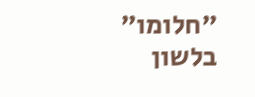"חלומו" בלשון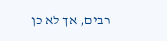רבים, אך לא כן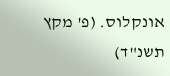אונקלוס. (פ' מקץ תשנ"ד)